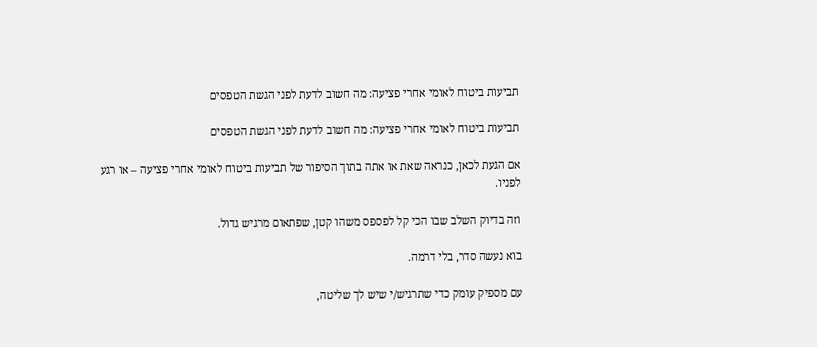תביעות ביטוח לאומי אחרי פציעה: מה חשוב לדעת לפני הגשת הטפסים

תביעות ביטוח לאומי אחרי פציעה: מה חשוב לדעת לפני הגשת הטפסים

אם הגעת לכאן, כנראה שאת או אתה בתוך הסיפור של תביעות ביטוח לאומי אחרי פציעה – או רגע לפניו.

וזה בדיוק השלב שבו הכי קל לפספס משהו קטן, שפתאום מרגיש גדול.

בוא נעשה סדר, בלי דרמה.

עם מספיק עומק כדי שתרגיש/י שיש לך שליטה,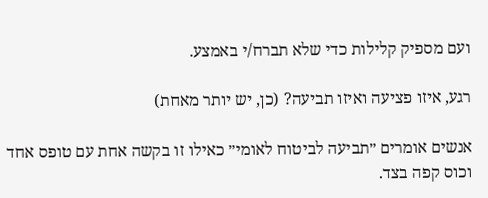ועם מספיק קלילות כדי שלא תברח/י באמצע.

רגע, איזו פציעה ואיזו תביעה? (כן, יש יותר מאחת)

אנשים אומרים ״תביעה לביטוח לאומי״ כאילו זו בקשה אחת עם טופס אחד וכוס קפה בצד.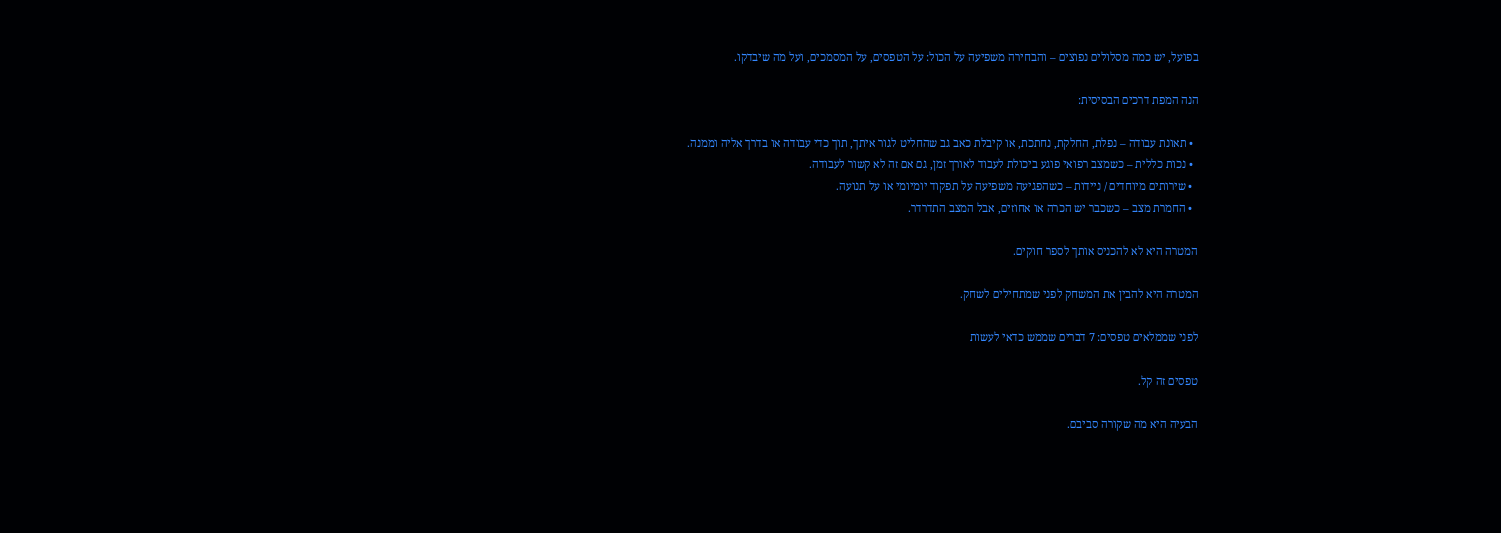בפועל, יש כמה מסלולים נפוצים – והבחירה משפיעה על הכול: על הטפסים, על המסמכים, ועל מה שיבדקו.

הנה המפת דרכים הבסיסית:

  • תאונת עבודה – נפלת, החלקת, נחתכת, או קיבלת כאב גב שהחליט לגור איתך, תוך כדי עבודה או בדרך אליה וממנה.
  • נכות כללית – כשמצב רפואי פוגע ביכולת לעבוד לאורך זמן, גם אם זה לא קשור לעבודה.
  • שירותים מיוחדים / ניידות – כשהפגיעה משפיעה על תפקוד יומיומי או על תנועה.
  • החמרת מצב – כשכבר יש הכרה או אחוזים, אבל המצב התדרדר.

המטרה היא לא להכניס אותך לספר חוקים.

המטרה היא להבין את המשחק לפני שמתחילים לשחק.

לפני שממלאים טפסים: 7 דברים שממש כדאי לעשות

טפסים זה קל.

הבעיה היא מה שקורה סביבם.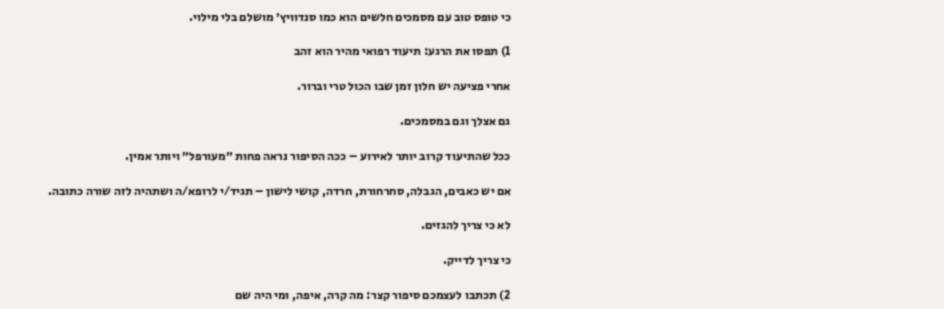כי טופס טוב עם מסמכים חלשים הוא כמו סנדוויץ׳ מושלם בלי מילוי.

1) תפסו את הרגע: תיעוד רפואי מהיר הוא זהב

אחרי פציעה יש חלון זמן שבו הכול טרי וברור.

גם אצלך וגם במסמכים.

ככל שהתיעוד קרוב יותר לאירוע – ככה הסיפור נראה פחות ״מעורפל״ ויותר אמין.

אם יש כאבים, הגבלה, סחרחורת, חרדה, קושי לישון – תגיד/י לרופא/ה ושתהיה לזה שורה כתובה.

לא כי צריך להגזים.

כי צריך לדייק.

2) תכתבו לעצמכם סיפור קצר: מה קרה, איפה, ומי היה שם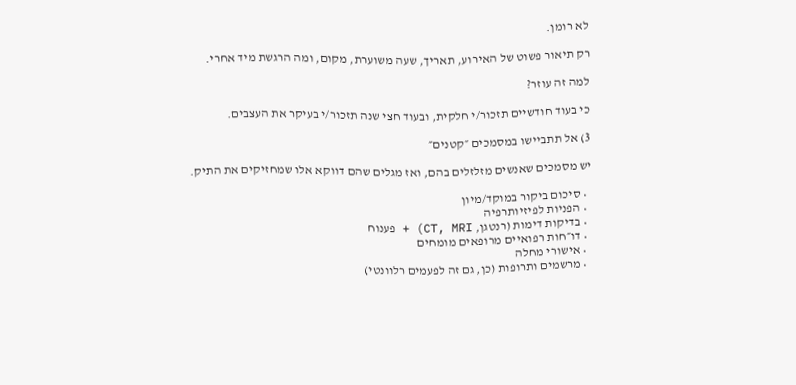לא רומן.

רק תיאור פשוט של האירוע, תאריך, שעה משוערת, מקום, ומה הרגשת מיד אחרי.

למה זה עוזר?

כי בעוד חודשיים תזכור/י חלקית, ובעוד חצי שנה תזכור/י בעיקר את העצבים.

3) אל תתביישו במסמכים ״קטנים״

יש מסמכים שאנשים מזלזלים בהם, ואז מגלים שהם דווקא אלו שמחזיקים את התיק.

  • סיכום ביקור במוקד/מיון
  • הפניות לפיזיותרפיה
  • בדיקות דימות (רנטגן, CT, MRI) + פענוח
  • דו״חות רפואיים מרופאים מומחים
  • אישורי מחלה
  • מרשמים ותרופות (כן, גם זה לפעמים רלוונטי)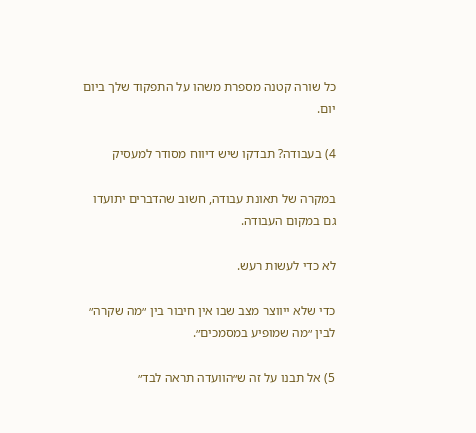כל שורה קטנה מספרת משהו על התפקוד שלך ביום יום.

4) בעבודה? תבדקו שיש דיווח מסודר למעסיק

במקרה של תאונת עבודה, חשוב שהדברים יתועדו גם במקום העבודה.

לא כדי לעשות רעש.

כדי שלא ייווצר מצב שבו אין חיבור בין ״מה שקרה״ לבין ״מה שמופיע במסמכים״.

5) אל תבנו על זה ש״הוועדה תראה לבד״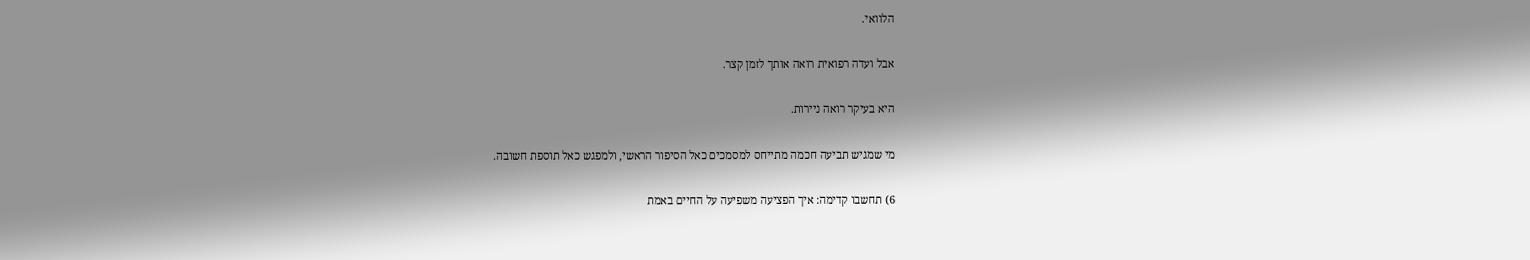הלוואי.

אבל ועדה רפואית רואה אותך לזמן קצר.

היא בעיקר רואה ניירות.

מי שמגיש תביעה חכמה מתייחס למסמכים כאל הסיפור הראשי, ולמפגש כאל תוספת חשובה.

6) תחשבו קדימה: איך הפציעה משפיעה על החיים באמת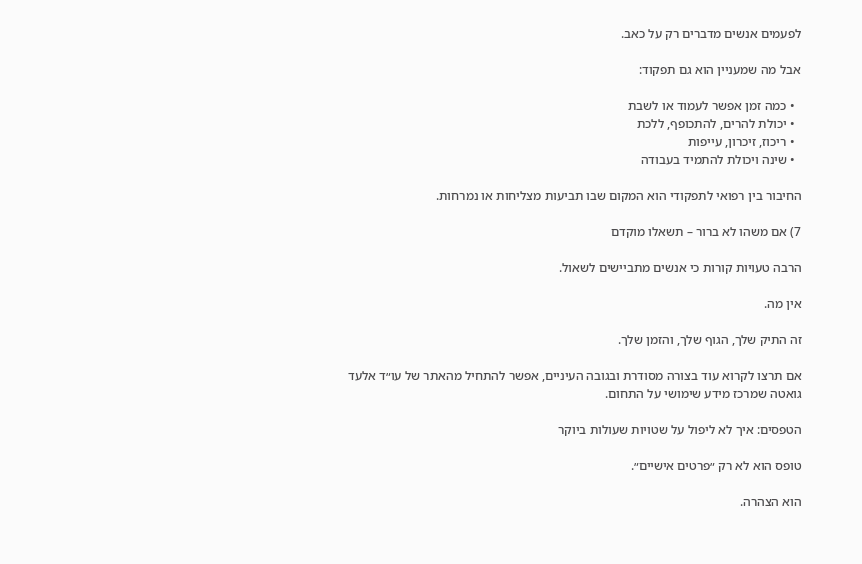לפעמים אנשים מדברים רק על כאב.

אבל מה שמעניין הוא גם תפקוד:

  • כמה זמן אפשר לעמוד או לשבת
  • יכולת להרים, להתכופף, ללכת
  • ריכוז, זיכרון, עייפות
  • שינה ויכולת להתמיד בעבודה

החיבור בין רפואי לתפקודי הוא המקום שבו תביעות מצליחות או נמרחות.

7) אם משהו לא ברור – תשאלו מוקדם

הרבה טעויות קורות כי אנשים מתביישים לשאול.

אין מה.

זה התיק שלך, הגוף שלך, והזמן שלך.

אם תרצו לקרוא עוד בצורה מסודרת ובגובה העיניים, אפשר להתחיל מהאתר של עו״ד אלעד גואטה שמרכז מידע שימושי על התחום.

הטפסים: איך לא ליפול על שטויות שעולות ביוקר

טופס הוא לא רק ״פרטים אישיים״.

הוא הצהרה.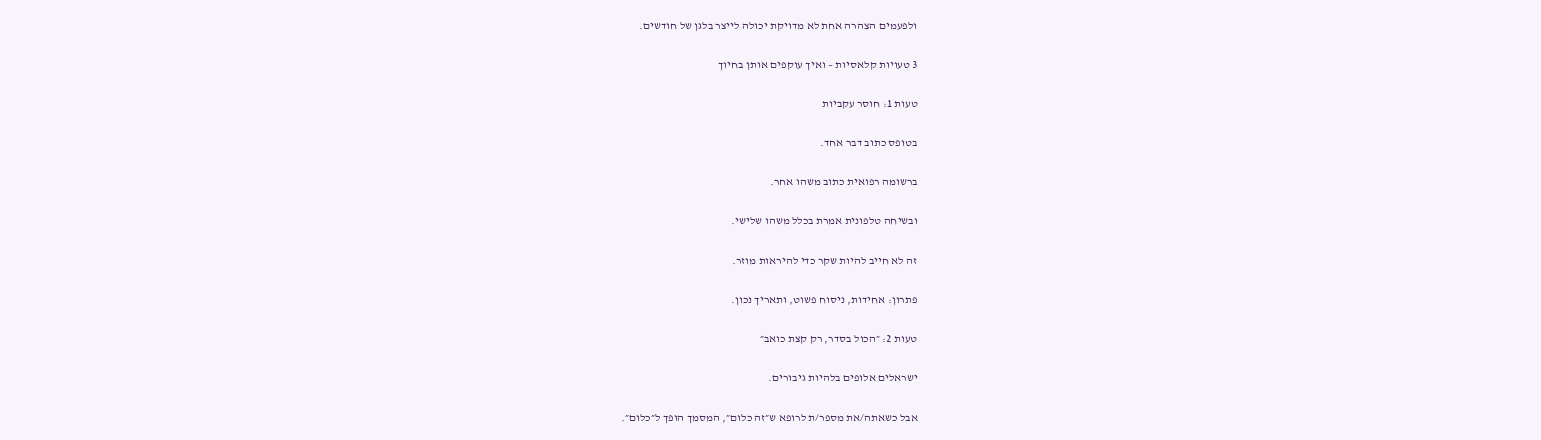ולפעמים הצהרה אחת לא מדויקת יכולה לייצר בלגן של חודשים.

3 טעויות קלאסיות – ואיך עוקפים אותן בחיוך

טעות 1: חוסר עקביות

בטופס כתוב דבר אחד.

ברשומה רפואית כתוב משהו אחר.

ובשיחה טלפונית אמרת בכלל משהו שלישי.

זה לא חייב להיות שקר כדי להיראות מוזר.

פתרון: אחידות, ניסוח פשוט, ותאריך נכון.

טעות 2: ״הכול בסדר, רק קצת כואב״

ישראלים אלופים בלהיות גיבורים.

אבל כשאתה/את מספר/ת לרופא ש״זה כלום״, המסמך הופך ל״כלום״.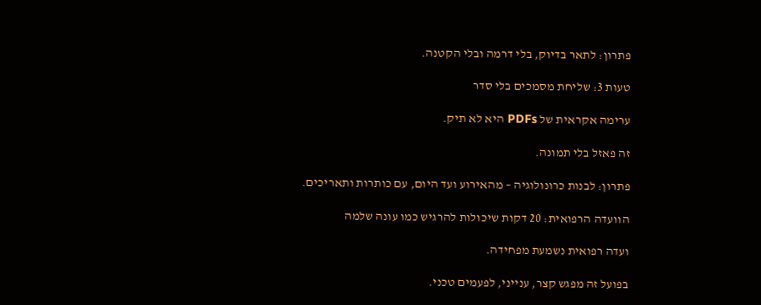פתרון: לתאר בדיוק, בלי דרמה ובלי הקטנה.

טעות 3: שליחת מסמכים בלי סדר

ערימה אקראית של PDFs היא לא תיק.

זה פאזל בלי תמונה.

פתרון: לבנות כרונולוגיה – מהאירוע ועד היום, עם כותרות ותאריכים.

הוועדה הרפואית: 20 דקות שיכולות להרגיש כמו עונה שלמה

ועדה רפואית נשמעת מפחידה.

בפועל זה מפגש קצר, ענייני, לפעמים טכני.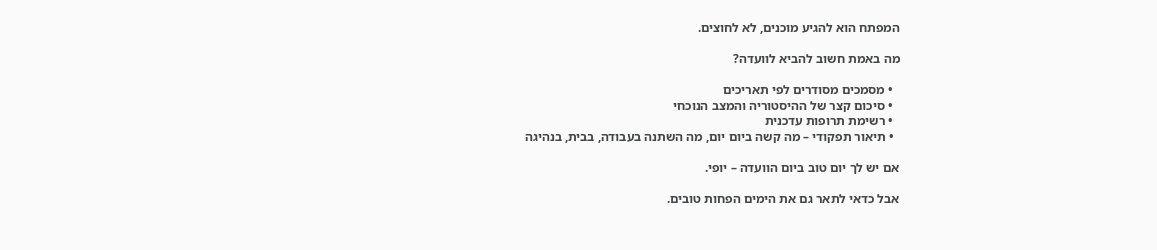המפתח הוא להגיע מוכנים, לא לחוצים.

מה באמת חשוב להביא לוועדה?

  • מסמכים מסודרים לפי תאריכים
  • סיכום קצר של ההיסטוריה והמצב הנוכחי
  • רשימת תרופות עדכנית
  • תיאור תפקודי – מה קשה ביום יום, מה השתנה בעבודה, בבית, בנהיגה

אם יש לך יום טוב ביום הוועדה – יופי.

אבל כדאי לתאר גם את הימים הפחות טובים.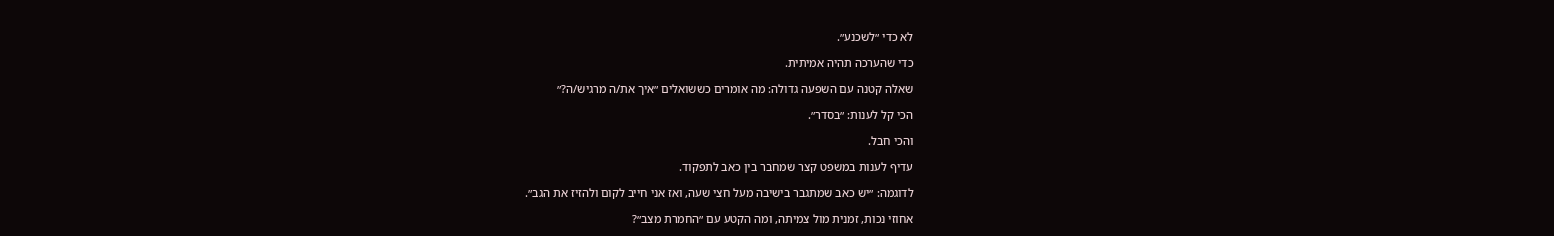לא כדי ״לשכנע״.

כדי שהערכה תהיה אמיתית.

שאלה קטנה עם השפעה גדולה: מה אומרים כששואלים ״איך את/ה מרגיש/ה?״

הכי קל לענות: ״בסדר״.

והכי חבל.

עדיף לענות במשפט קצר שמחבר בין כאב לתפקוד.

לדוגמה: ״יש כאב שמתגבר בישיבה מעל חצי שעה, ואז אני חייב לקום ולהזיז את הגב״.

אחוזי נכות, זמנית מול צמיתה, ומה הקטע עם ״החמרת מצב״?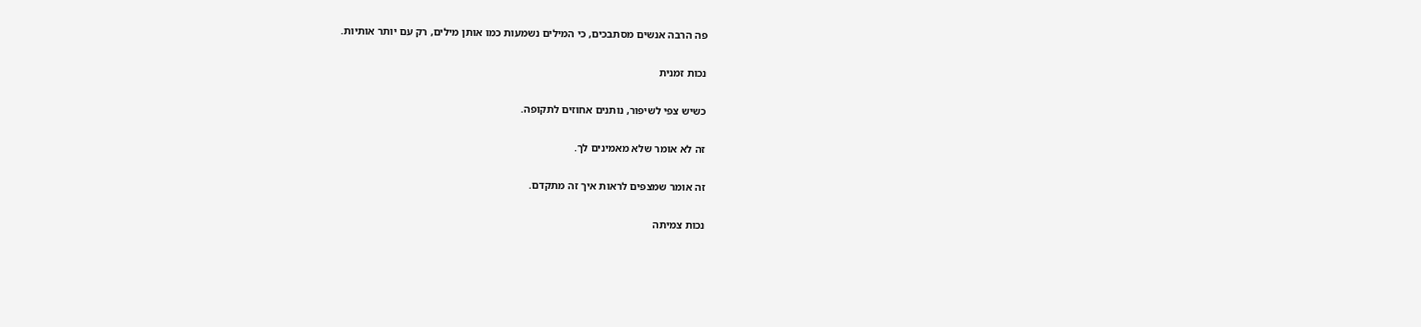פה הרבה אנשים מסתבכים, כי המילים נשמעות כמו אותן מילים, רק עם יותר אותיות.

נכות זמנית

כשיש צפי לשיפור, נותנים אחוזים לתקופה.

זה לא אומר שלא מאמינים לך.

זה אומר שמצפים לראות איך זה מתקדם.

נכות צמיתה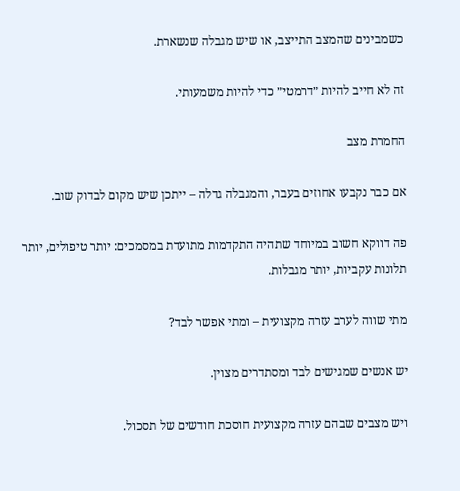כשמבינים שהמצב התייצב, או שיש מגבלה שנשארת.

זה לא חייב להיות ״דרמטי״ כדי להיות משמעותי.

החמרת מצב

אם כבר נקבעו אחוזים בעבר, והמגבלה גדלה – ייתכן שיש מקום לבדוק שוב.

פה דווקא חשוב במיוחד שתהיה התקדמות מתועדת במסמכים: יותר טיפולים, יותר תלונות עקביות, יותר מגבלות.

מתי שווה לערב עזרה מקצועית – ומתי אפשר לבד?

יש אנשים שמגישים לבד ומסתדרים מצוין.

ויש מצבים שבהם עזרה מקצועית חוסכת חודשים של תסכול.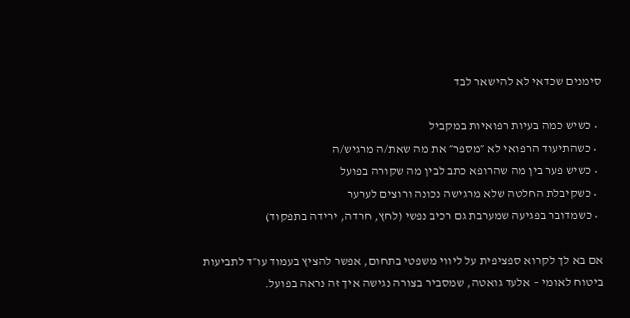סימנים שכדאי לא להישאר לבד

  • כשיש כמה בעיות רפואיות במקביל
  • כשהתיעוד הרפואי לא ״מספר״ את מה שאת/ה מרגיש/ה
  • כשיש פער בין מה שהרופא כתב לבין מה שקורה בפועל
  • כשקיבלת החלטה שלא מרגישה נכונה ורוצים לערער
  • כשמדובר בפגיעה שמערבת גם רכיב נפשי (לחץ, חרדה, ירידה בתפקוד)

אם בא לך לקרוא ספציפית על ליווי משפטי בתחום, אפשר להציץ בעמוד עו״ד לתביעות ביטוח לאומי – אלעד גואטה, שמסביר בצורה נגישה איך זה נראה בפועל.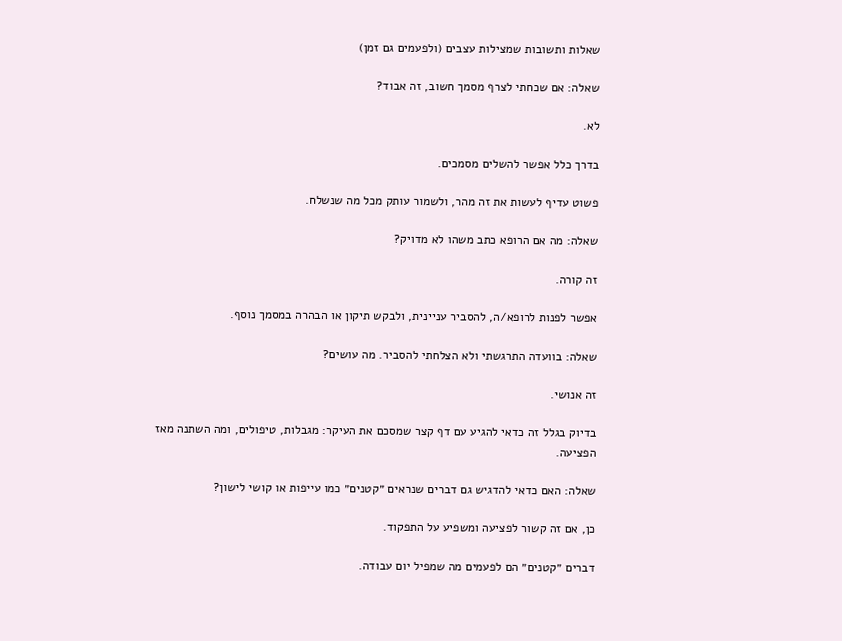שאלות ותשובות שמצילות עצבים (ולפעמים גם זמן)

שאלה: אם שכחתי לצרף מסמך חשוב, זה אבוד?

לא.

בדרך כלל אפשר להשלים מסמכים.

פשוט עדיף לעשות את זה מהר, ולשמור עותק מכל מה שנשלח.

שאלה: מה אם הרופא כתב משהו לא מדויק?

זה קורה.

אפשר לפנות לרופא/ה, להסביר עניינית, ולבקש תיקון או הבהרה במסמך נוסף.

שאלה: בוועדה התרגשתי ולא הצלחתי להסביר. מה עושים?

זה אנושי.

בדיוק בגלל זה כדאי להגיע עם דף קצר שמסכם את העיקר: מגבלות, טיפולים, ומה השתנה מאז הפציעה.

שאלה: האם כדאי להדגיש גם דברים שנראים ״קטנים״ כמו עייפות או קושי לישון?

כן, אם זה קשור לפציעה ומשפיע על התפקוד.

דברים ״קטנים״ הם לפעמים מה שמפיל יום עבודה.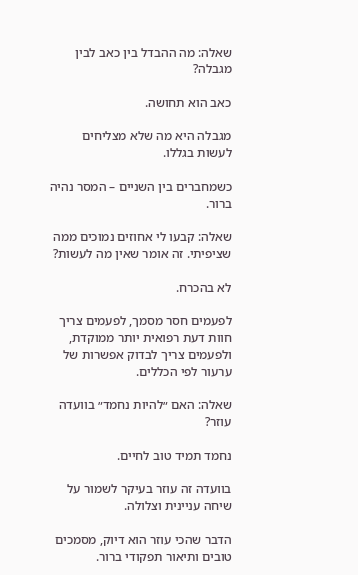שאלה: מה ההבדל בין כאב לבין מגבלה?

כאב הוא תחושה.

מגבלה היא מה שלא מצליחים לעשות בגללו.

כשמחברים בין השניים – המסר נהיה ברור.

שאלה: קבעו לי אחוזים נמוכים ממה שציפיתי. זה אומר שאין מה לעשות?

לא בהכרח.

לפעמים חסר מסמך, לפעמים צריך חוות דעת רפואית יותר ממוקדת, ולפעמים צריך לבדוק אפשרות של ערעור לפי הכללים.

שאלה: האם ״להיות נחמד״ בוועדה עוזר?

נחמד תמיד טוב לחיים.

בוועדה זה עוזר בעיקר לשמור על שיחה עניינית וצלולה.

הדבר שהכי עוזר הוא דיוק, מסמכים טובים ותיאור תפקודי ברור.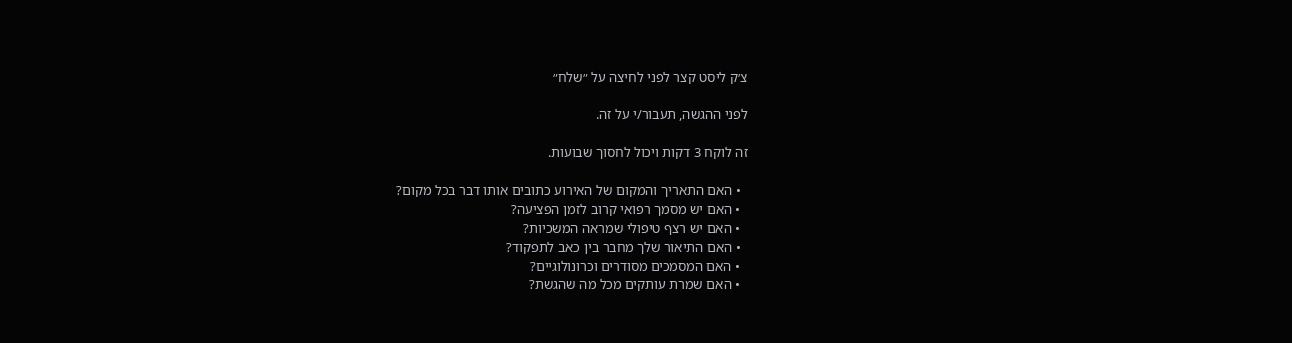צ׳ק ליסט קצר לפני לחיצה על ״שלח״

לפני ההגשה, תעבור/י על זה.

זה לוקח 3 דקות ויכול לחסוך שבועות.

  • האם התאריך והמקום של האירוע כתובים אותו דבר בכל מקום?
  • האם יש מסמך רפואי קרוב לזמן הפציעה?
  • האם יש רצף טיפולי שמראה המשכיות?
  • האם התיאור שלך מחבר בין כאב לתפקוד?
  • האם המסמכים מסודרים וכרונולוגיים?
  • האם שמרת עותקים מכל מה שהגשת?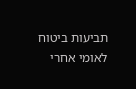תביעות ביטוח לאומי אחרי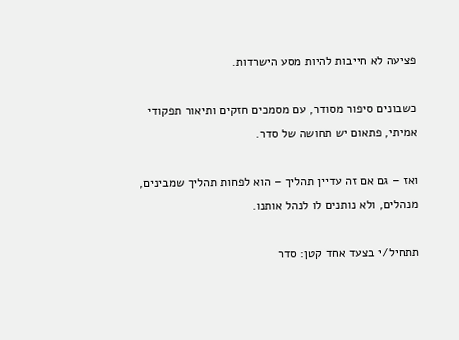פציעה לא חייבות להיות מסע הישרדות.

כשבונים סיפור מסודר, עם מסמכים חזקים ותיאור תפקודי אמיתי, פתאום יש תחושה של סדר.

ואז – גם אם זה עדיין תהליך – הוא לפחות תהליך שמבינים, מנהלים, ולא נותנים לו לנהל אותנו.

תתחיל/י בצעד אחד קטן: סדר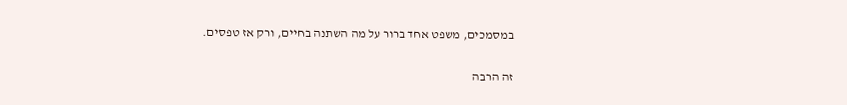במסמכים, משפט אחד ברור על מה השתנה בחיים, ורק אז טפסים.

זה הרבה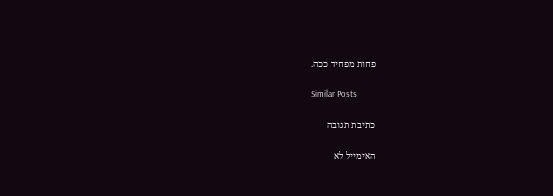פחות מפחיד ככה.

Similar Posts

כתיבת תגובה

האימייל לא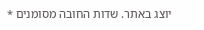יוצג באתר. שדות החובה מסומנים *